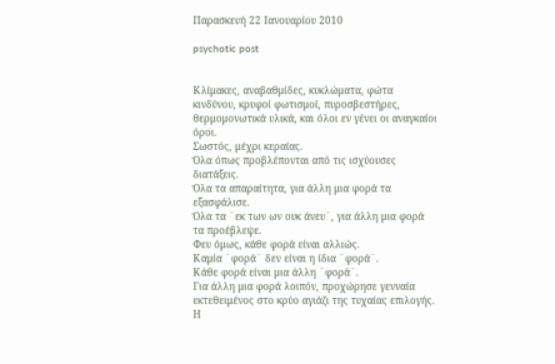Παρασκευή 22 Ιανουαρίου 2010

psychotic post


Κλίμακες, αναβαθμίδες, κυκλώματα, φώτα κινδύνου, κρυφοί φωτισμοί, πυροσβεστήρες, θερμομονωτικά υλικά, και όλοι εν γένει οι αναγκαίοι όροι.
Σωστός, μέχρι κεραίας.
Όλα όπως προβλέπονται από τις ισχύουσες διατάξεις.
Όλα τα απαραίτητα, για άλλη μια φορά τα εξασφάλισε.
Όλα τα ¨εκ των ων ουκ άνευ¨, για άλλη μια φορά τα προέβλεψε.
Φευ όμως, κάθε φορά είναι αλλιώς.
Καμία ¨φορά¨ δεν είναι η ίδια ¨φορά¨.
Κάθε φορά είναι μια άλλη ¨φορά¨.
Για άλλη μια φορά λοιπόν, προχώρησε γενναία εκτεθειμένος στο κρύο αγιάζι της τυχαίας επιλογής.
Η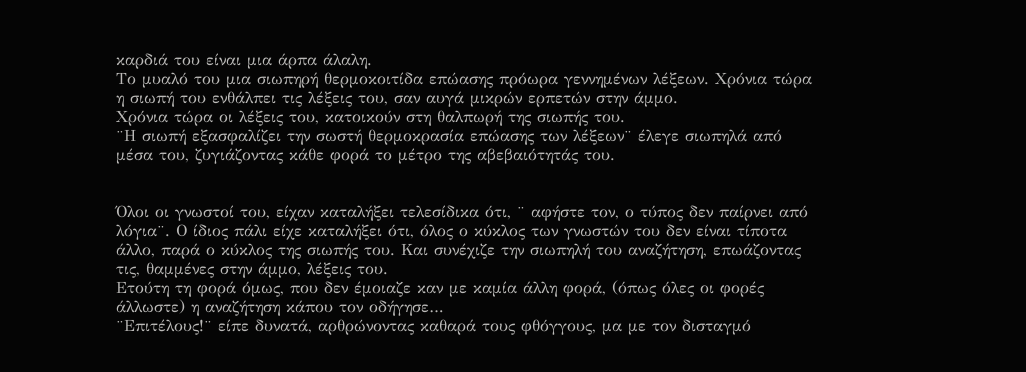καρδιά του είναι μια άρπα άλαλη.
Το μυαλό του μια σιωπηρή θερμοκοιτίδα επώασης πρόωρα γεννημένων λέξεων. Χρόνια τώρα η σιωπή του ενθάλπει τις λέξεις του, σαν αυγά μικρών ερπετών στην άμμο.
Χρόνια τώρα οι λέξεις του, κατοικούν στη θαλπωρή της σιωπής του.
¨Η σιωπή εξασφαλίζει την σωστή θερμοκρασία επώασης των λέξεων¨ έλεγε σιωπηλά από μέσα του, ζυγιάζοντας κάθε φορά το μέτρο της αβεβαιότητάς του.


Όλοι οι γνωστοί του, είχαν καταλήξει τελεσίδικα ότι, ¨ αφήστε τον, ο τύπος δεν παίρνει από λόγια¨. Ο ίδιος πάλι είχε καταλήξει ότι, όλος ο κύκλος των γνωστών του δεν είναι τίποτα άλλο, παρά ο κύκλος της σιωπής του. Και συνέχιζε την σιωπηλή του αναζήτηση, επωάζοντας τις, θαμμένες στην άμμο, λέξεις του.
Ετούτη τη φορά όμως, που δεν έμοιαζε καν με καμία άλλη φορά, (όπως όλες οι φορές άλλωστε) η αναζήτηση κάπου τον οδήγησε…
¨Επιτέλους!¨ είπε δυνατά, αρθρώνοντας καθαρά τους φθόγγους, μα με τον δισταγμό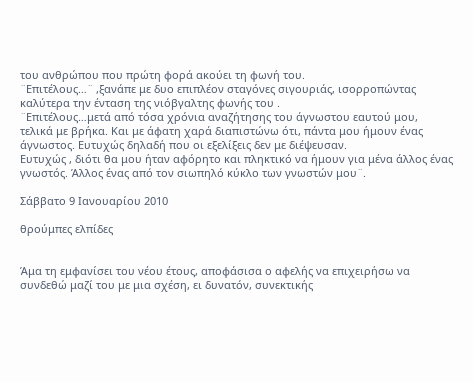του ανθρώπου που πρώτη φορά ακούει τη φωνή του.
¨Επιτέλους…¨ ,ξανάπε με δυο επιπλέον σταγόνες σιγουριάς, ισορροπώντας καλύτερα την ένταση της νιόβγαλτης φωνής του .
¨Επιτέλους…μετά από τόσα χρόνια αναζήτησης του άγνωστου εαυτού μου, τελικά με βρήκα. Και με άφατη χαρά διαπιστώνω ότι, πάντα μου ήμουν ένας άγνωστος. Ευτυχώς δηλαδή που οι εξελίξεις δεν με διέψευσαν.
Ευτυχώς , διότι θα μου ήταν αφόρητο και πληκτικό να ήμουν για μένα άλλος ένας γνωστός. Άλλος ένας από τον σιωπηλό κύκλο των γνωστών μου¨.

Σάββατο 9 Ιανουαρίου 2010

θρούμπες ελπίδες


Άμα τη εμφανίσει του νέου έτους, αποφάσισα ο αφελής να επιχειρήσω να συνδεθώ μαζί του με μια σχέση, ει δυνατόν, συνεκτικής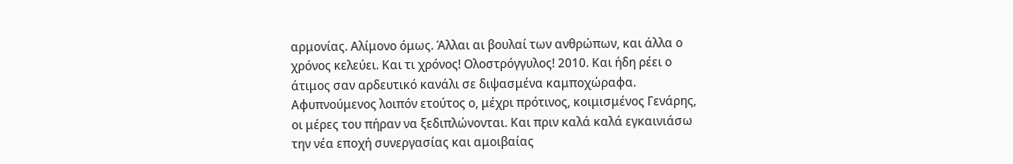αρμονίας. Αλίμονο όμως. Άλλαι αι βουλαί των ανθρώπων, και άλλα ο χρόνος κελεύει. Και τι χρόνος! Ολοστρόγγυλος! 2010. Και ήδη ρέει ο άτιμος σαν αρδευτικό κανάλι σε διψασμένα καμποχώραφα. Αφυπνούμενος λοιπόν ετούτος ο, μέχρι πρότινος, κοιμισμένος Γενάρης, οι μέρες του πήραν να ξεδιπλώνονται. Και πριν καλά καλά εγκαινιάσω την νέα εποχή συνεργασίας και αμοιβαίας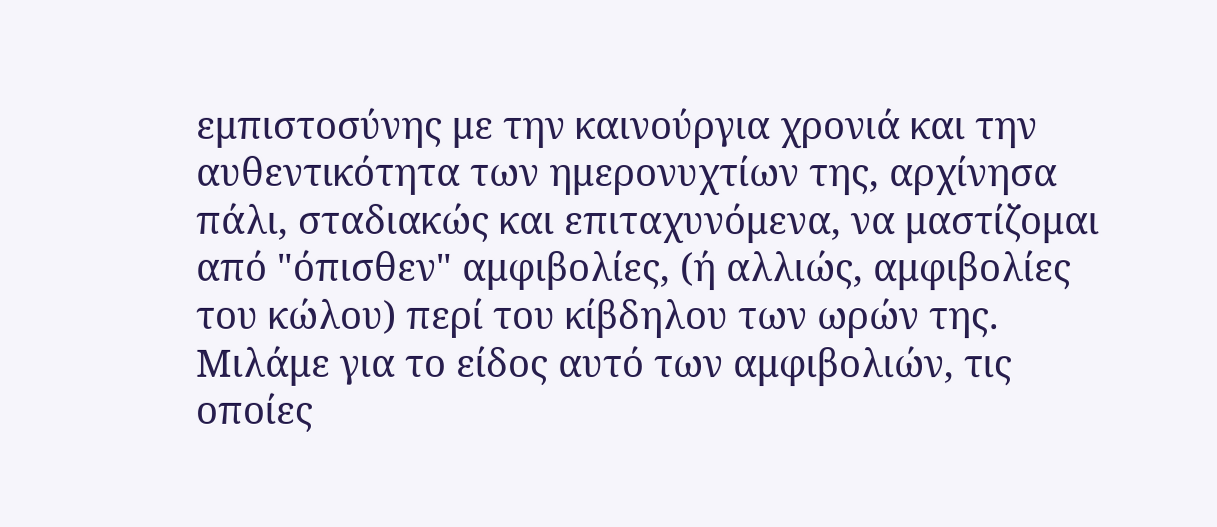εμπιστοσύνης με την καινούργια χρονιά και την αυθεντικότητα των ημερονυχτίων της, αρχίνησα πάλι, σταδιακώς και επιταχυνόμενα, να μαστίζομαι από "όπισθεν" αμφιβολίες, (ή αλλιώς, αμφιβολίες του κώλου) περί του κίβδηλου των ωρών της. Μιλάμε για το είδος αυτό των αμφιβολιών, τις οποίες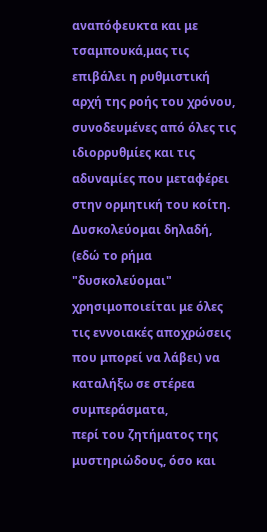αναπόφευκτα και με τσαμπουκά,μας τις επιβάλει η ρυθμιστική αρχή της ροής του χρόνου, συνοδευμένες από όλες τις ιδιορρυθμίες και τις αδυναμίες που μεταφέρει στην ορμητική του κοίτη.
Δυσκολεύομαι δηλαδή, (εδώ το ρήμα "δυσκολεύομαι" χρησιμοποιείται με όλες τις εννοιακές αποχρώσεις που μπορεί να λάβει) να καταλήξω σε στέρεα συμπεράσματα,
περί του ζητήματος της μυστηριώδους, όσο και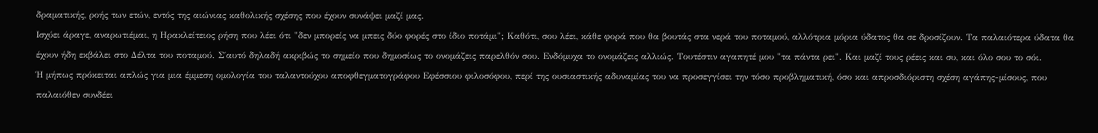δραματικής, ροής των ετών, εντός της αιώνιας καθολικής σχέσης που έχουν συνάψει μαζί μας.
Ισχύει άραγε, αναρωτιέμαι, η Ηρακλείτειος ρήση που λέει ότι "δεν μπορείς να μπεις δύο φορές στο ίδιο ποτάμι"; Καθότι, σου λέει, κάθε φορά που θα βουτάς στα νερά του ποταμού, αλλότρια μόρια ύδατος θα σε δροσίζουν. Τα παλαιότερα ύδατα θα έχουν ήδη εκβάλει στο Δέλτα του ποταμού. Σ΄αυτό δηλαδή ακριβώς το σημείο που δημοσίως το ονομάζεις παρελθόν σου. Ενδόμυχα το ονομάζεις αλλιώς. Τουτέστιν αγαπητέ μου "τα πάντα ρει". Και μαζί τους ρέεις και συ, και όλο σου το σόι.
Ή μήπως πρόκειται απλώς για μια έμμεση ομολογία του ταλαντούχου αποφθεγματογράφου Εφέσσιου φιλοσόφου, περί της ουσιαστικής αδυναμίας του να προσεγγίσει την τόσο προβληματική, όσο και απροσδιόριστη σχέση αγάπης-μίσους, που παλαιόθεν συνδέει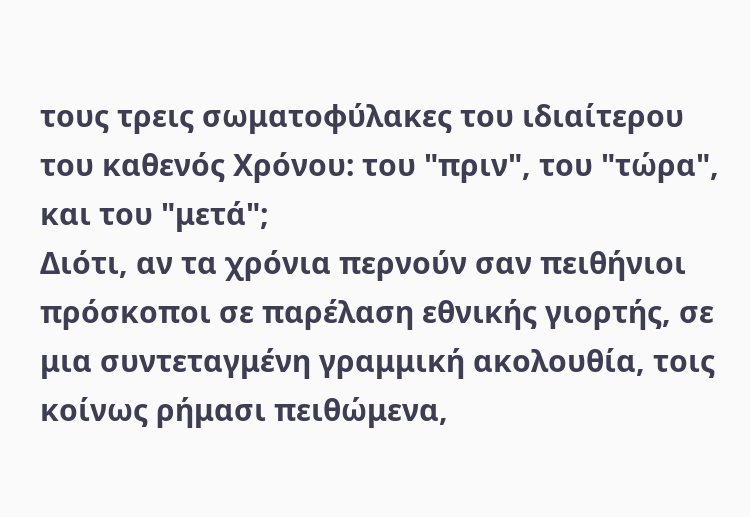τους τρεις σωματοφύλακες του ιδιαίτερου του καθενός Χρόνου: του "πριν", του "τώρα", και του "μετά";
Διότι, αν τα χρόνια περνούν σαν πειθήνιοι πρόσκοποι σε παρέλαση εθνικής γιορτής, σε μια συντεταγμένη γραμμική ακολουθία, τοις κοίνως ρήμασι πειθώμενα,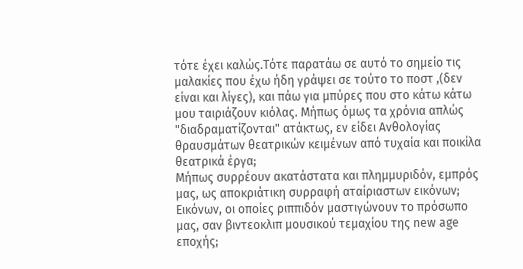τότε έχει καλώς.Τότε παρατάω σε αυτό το σημείο τις μαλακίες που έχω ήδη γράψει σε τούτο το ποστ ,(δεν είναι και λίγες), και πάω για μπύρες που στο κάτω κάτω μου ταιριάζουν κιόλας. Μήπως όμως τα χρόνια απλώς "διαδραματίζονται" ατάκτως, εν είδει Ανθολογίας θραυσμάτων θεατρικών κειμένων από τυχαία και ποικίλα θεατρικά έργα;
Μήπως συρρέουν ακατάστατα και πλημμυριδόν, εμπρός μας, ως αποκριάτικη συρραφή αταίριαστων εικόνων; Εικόνων, οι οποίες ριππιδόν μαστιγώνουν το πρόσωπο μας, σαν βιντεοκλιπ μουσικού τεμαχίου της new age εποχής;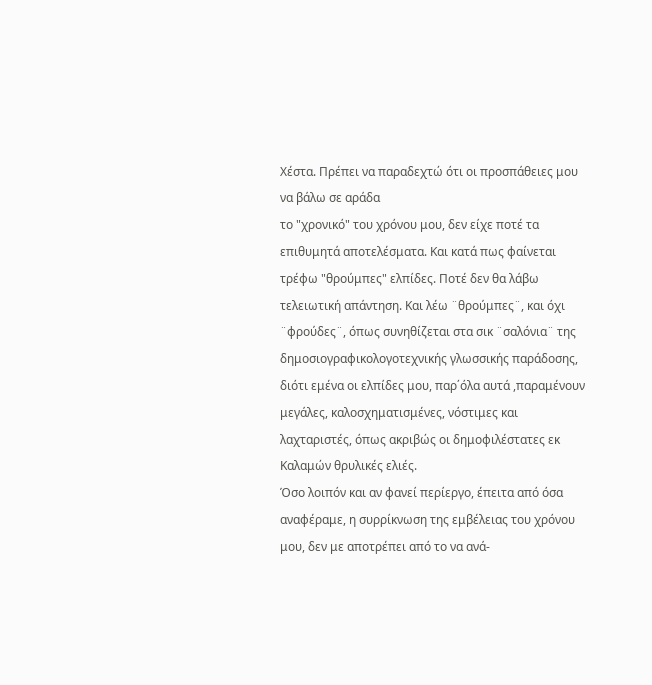Χέστα. Πρέπει να παραδεχτώ ότι οι προσπάθειες μου να βάλω σε αράδα
το "χρονικό" του χρόνου μου, δεν είχε ποτέ τα επιθυμητά αποτελέσματα. Και κατά πως φαίνεται τρέφω "θρούμπες" ελπίδες. Ποτέ δεν θα λάβω τελειωτική απάντηση. Και λέω ¨θρούμπες¨, και όχι ¨φρούδες¨, όπως συνηθίζεται στα σικ ¨σαλόνια¨ της δημοσιογραφικολογοτεχνικής γλωσσικής παράδοσης, διότι εμένα οι ελπίδες μου, παρ΄όλα αυτά ,παραμένουν μεγάλες, καλοσχηματισμένες, νόστιμες και λαχταριστές, όπως ακριβώς οι δημοφιλέστατες εκ Καλαμών θρυλικές ελιές.
Όσο λοιπόν και αν φανεί περίεργο, έπειτα από όσα αναφέραμε, η συρρίκνωση της εμβέλειας του χρόνου μου, δεν με αποτρέπει από το να ανά-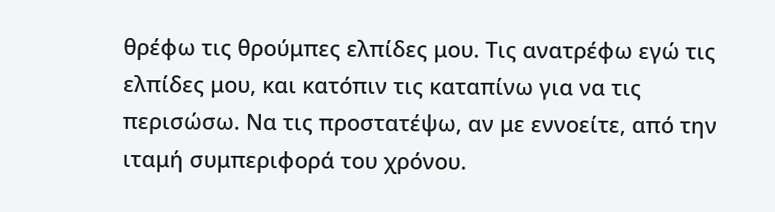θρέφω τις θρούμπες ελπίδες μου. Τις ανατρέφω εγώ τις ελπίδες μου, και κατόπιν τις καταπίνω για να τις περισώσω. Να τις προστατέψω, αν με εννοείτε, από την ιταμή συμπεριφορά του χρόνου.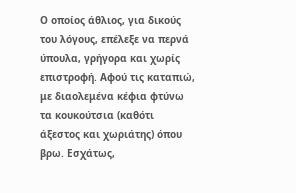Ο οποίος άθλιος, για δικούς του λόγους, επέλεξε να περνά ύπουλα, γρήγορα και χωρίς επιστροφή. Αφού τις καταπιώ, με διαολεμένα κέφια φτύνω τα κουκούτσια (καθότι άξεστος και χωριάτης) όπου βρω. Εσχάτως,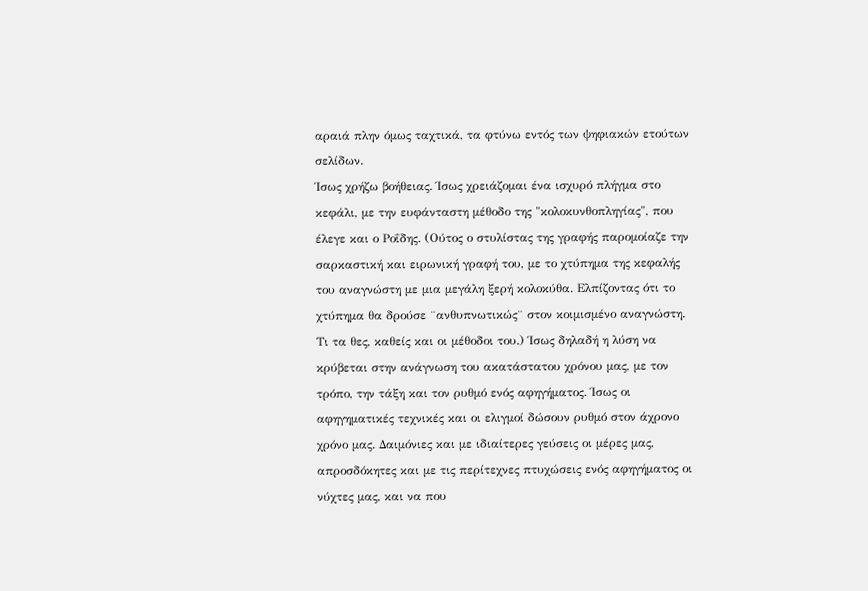αραιά πλην όμως ταχτικά, τα φτύνω εντός των ψηφιακών ετούτων σελίδων.
Ίσως χρήζω βοήθειας. Ίσως χρειάζομαι ένα ισχυρό πλήγμα στο κεφάλι, με την ευφάνταστη μέθοδο της "κολοκυνθοπληγίας", που έλεγε και ο Ροΐδης. (Ούτος ο στυλίστας της γραφής παρομοίαζε την σαρκαστική και ειρωνική γραφή του, με το χτύπημα της κεφαλής του αναγνώστη με μια μεγάλη ξερή κολοκύθα. Ελπίζοντας ότι το χτύπημα θα δρούσε ¨ανθυπνωτικώς¨ στον κοιμισμένο αναγνώστη. Τι τα θες, καθείς και οι μέθοδοι του.) Ίσως δηλαδή η λύση να κρύβεται στην ανάγνωση του ακατάστατου χρόνου μας, με τον τρόπο, την τάξη και τον ρυθμό ενός αφηγήματος. Ίσως οι αφηγηματικές τεχνικές και οι ελιγμοί δώσουν ρυθμό στον άχρονο χρόνο μας. Δαιμόνιες και με ιδιαίτερες γεύσεις οι μέρες μας, απροσδόκητες και με τις περίτεχνες πτυχώσεις ενός αφηγήματος οι νύχτες μας, και να που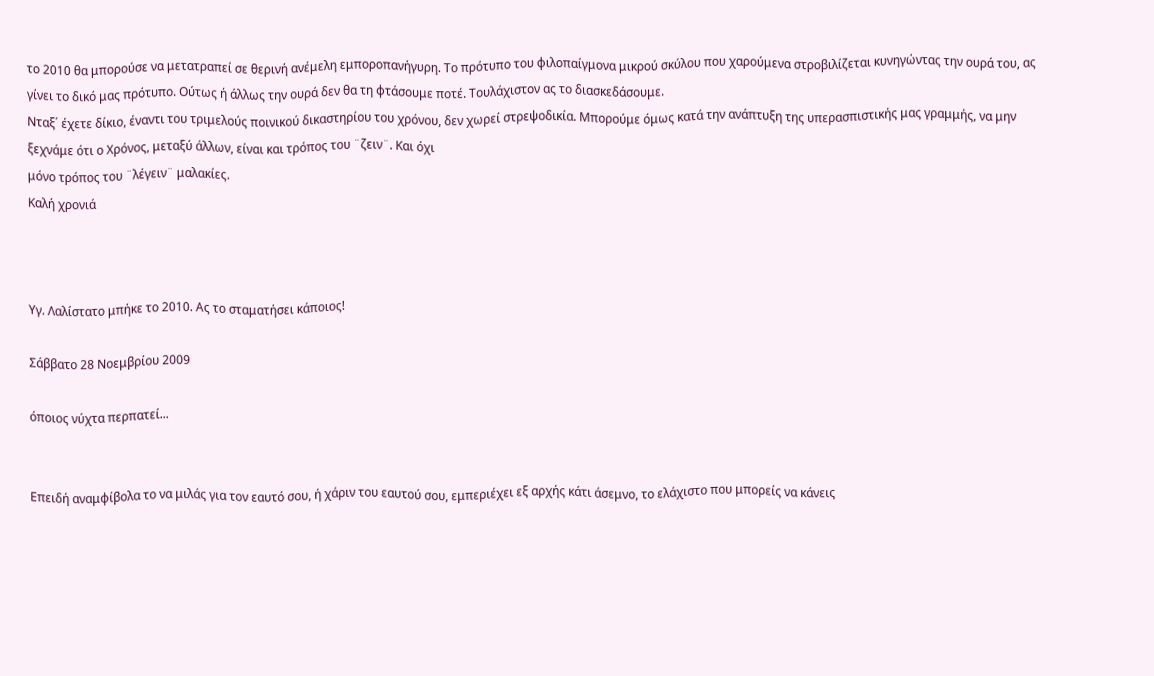το 2010 θα μπορούσε να μετατραπεί σε θερινή ανέμελη εμποροπανήγυρη. Το πρότυπο του φιλοπαίγμονα μικρού σκύλου που χαρούμενα στροβιλίζεται κυνηγώντας την ουρά του, ας γίνει το δικό μας πρότυπο. Ούτως ή άλλως την ουρά δεν θα τη φτάσουμε ποτέ. Τουλάχιστον ας το διασκεδάσουμε.
Νταξ΄ έχετε δίκιο, έναντι του τριμελούς ποινικού δικαστηρίου του χρόνου, δεν χωρεί στρεψοδικία. Μπορούμε όμως κατά την ανάπτυξη της υπερασπιστικής μας γραμμής, να μην ξεχνάμε ότι ο Χρόνος, μεταξύ άλλων, είναι και τρόπος του ¨ζειν¨. Και όχι
μόνο τρόπος του ¨λέγειν¨ μαλακίες.
Καλή χρονιά



Υγ. Λαλίστατο μπήκε το 2010. Ας το σταματήσει κάποιος!

Σάββατο 28 Νοεμβρίου 2009

όποιος νύχτα περπατεί...


Επειδή αναμφίβολα το να μιλάς για τον εαυτό σου, ή χάριν του εαυτού σου, εμπεριέχει εξ αρχής κάτι άσεμνο, το ελάχιστο που μπορείς να κάνεις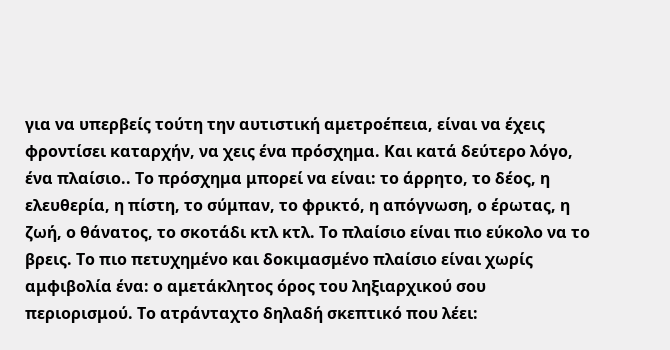για να υπερβείς τούτη την αυτιστική αμετροέπεια, είναι να έχεις φροντίσει καταρχήν, να χεις ένα πρόσχημα. Και κατά δεύτερο λόγο, ένα πλαίσιο.. Το πρόσχημα μπορεί να είναι: το άρρητο, το δέος, η ελευθερία, η πίστη, το σύμπαν, το φρικτό, η απόγνωση, ο έρωτας, η ζωή, ο θάνατος, το σκοτάδι κτλ κτλ. Το πλαίσιο είναι πιο εύκολο να το βρεις. Το πιο πετυχημένο και δοκιμασμένο πλαίσιο είναι χωρίς αμφιβολία ένα: ο αμετάκλητος όρος του ληξιαρχικού σου περιορισμού. Το ατράνταχτο δηλαδή σκεπτικό που λέει: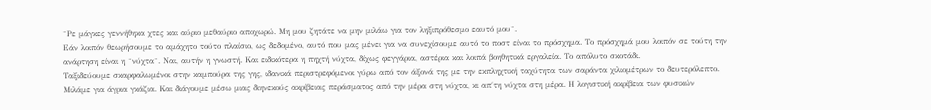¨Ρε μάγκες γεννήθηκα χτες και αύριο μεθαύριο αποχωρώ. Μη μου ζητάτε να μην μιλάω για τον ληξιπρόθεσμο εαυτό μου¨.
Εάν λοιπόν θεωρήσουμε το αμάχητο τούτο πλαίσιο, ως δεδομένο, αυτό που μας μένει για να συνεχίσουμε αυτό το ποστ είναι το πρόσχημα. Το πρόσχημά μου λοιπόν σε τούτη την ανάρτηση είναι η ¨νύχτα¨. Ναι, αυτήν η γνωστή. Και ειδικότερα η πηχτή νύχτα, δίχως φεγγάρια, αστέρια και λοιπά βοηθητικά εργαλεία. Το απόλυτο σκοτάδι.
Ταξιδεύουμε σκαρφαλωμένοι στην καμπούρα της γης, ιδανικά περιστρεφόμενοι γύρω από τον άξονά της με την εκπληχτική ταχύτητα των σαράντα χιλιομέτρων το δευτερόλεπτο. Μιλάμε για άγρια γκάζια. Και διάγουμε μέσω μιας διηνεκούς ακρίβειας περάσματος από την μέρα στη νύχτα, κι απ΄τη νύχτα στη μέρα. Η λογιστική ακρίβεια των φυσικών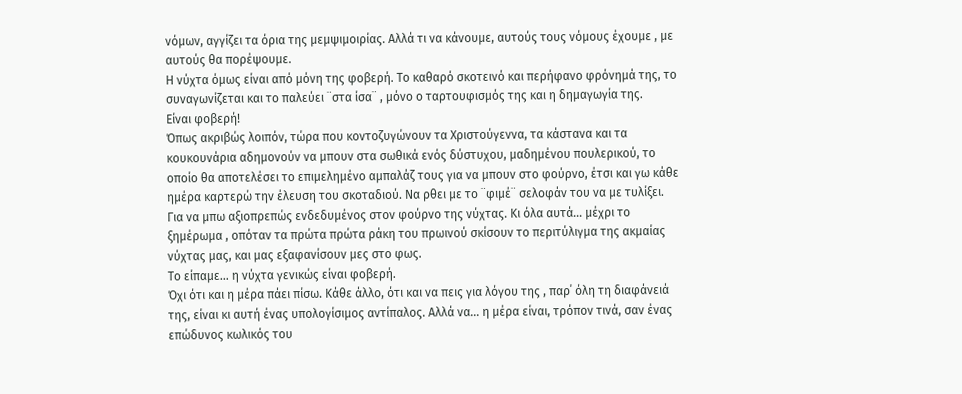νόμων, αγγίζει τα όρια της μεμψιμοιρίας. Αλλά τι να κάνουμε, αυτούς τους νόμους έχουμε , με αυτούς θα πορέψουμε.
Η νύχτα όμως είναι από μόνη της φοβερή. Το καθαρό σκοτεινό και περήφανο φρόνημά της, το συναγωνίζεται και το παλεύει ¨στα ίσα¨ , μόνο ο ταρτουφισμός της και η δημαγωγία της.
Είναι φοβερή!
Όπως ακριβώς λοιπόν, τώρα που κοντοζυγώνουν τα Χριστούγεννα, τα κάστανα και τα κουκουνάρια αδημονούν να μπουν στα σωθικά ενός δύστυχου, μαδημένου πουλερικού, το οποίο θα αποτελέσει το επιμελημένο αμπαλάζ τους για να μπουν στο φούρνο, έτσι και γω κάθε ημέρα καρτερώ την έλευση του σκοταδιού. Να ρθει με το ¨φιμέ¨ σελοφάν του να με τυλίξει. Για να μπω αξιοπρεπώς ενδεδυμένος στον φούρνο της νύχτας. Κι όλα αυτά… μέχρι το ξημέρωμα , οπόταν τα πρώτα πρώτα ράκη του πρωινού σκίσουν το περιτύλιγμα της ακμαίας νύχτας μας, και μας εξαφανίσουν μες στο φως.
Το είπαμε… η νύχτα γενικώς είναι φοβερή.
Όχι ότι και η μέρα πάει πίσω. Κάθε άλλο, ότι και να πεις για λόγου της , παρ΄ όλη τη διαφάνειά της, είναι κι αυτή ένας υπολογίσιμος αντίπαλος. Αλλά να… η μέρα είναι, τρόπον τινά, σαν ένας επώδυνος κωλικός του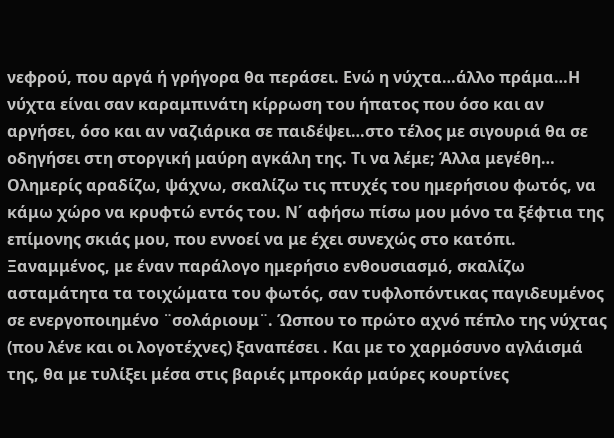νεφρού, που αργά ή γρήγορα θα περάσει. Ενώ η νύχτα…άλλο πράμα…Η νύχτα είναι σαν καραμπινάτη κίρρωση του ήπατος που όσο και αν αργήσει, όσο και αν ναζιάρικα σε παιδέψει…στο τέλος με σιγουριά θα σε οδηγήσει στη στοργική μαύρη αγκάλη της. Τι να λέμε; Άλλα μεγέθη…
Ολημερίς αραδίζω, ψάχνω, σκαλίζω τις πτυχές του ημερήσιου φωτός, να κάμω χώρο να κρυφτώ εντός του. Ν΄ αφήσω πίσω μου μόνο τα ξέφτια της επίμονης σκιάς μου, που εννοεί να με έχει συνεχώς στο κατόπι. Ξαναμμένος, με έναν παράλογο ημερήσιο ενθουσιασμό, σκαλίζω ασταμάτητα τα τοιχώματα του φωτός, σαν τυφλοπόντικας παγιδευμένος σε ενεργοποιημένο ¨σολάριουμ¨. Ώσπου το πρώτο αχνό πέπλο της νύχτας (που λένε και οι λογοτέχνες) ξαναπέσει . Και με το χαρμόσυνο αγλάισμά της, θα με τυλίξει μέσα στις βαριές μπροκάρ μαύρες κουρτίνες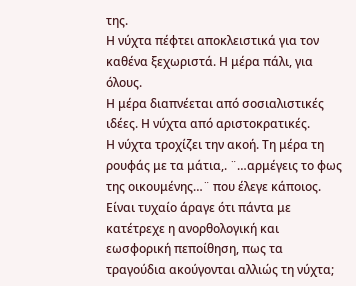της.
Η νύχτα πέφτει αποκλειστικά για τον καθένα ξεχωριστά. Η μέρα πάλι, για όλους.
Η μέρα διαπνέεται από σοσιαλιστικές ιδέες. Η νύχτα από αριστοκρατικές.
Η νύχτα τροχίζει την ακοή. Τη μέρα τη ρουφάς με τα μάτια,. ¨…αρμέγεις το φως της οικουμένης…¨ που έλεγε κάποιος. Είναι τυχαίο άραγε ότι πάντα με κατέτρεχε η ανορθολογική και εωσφορική πεποίθηση, πως τα τραγούδια ακούγονται αλλιώς τη νύχτα;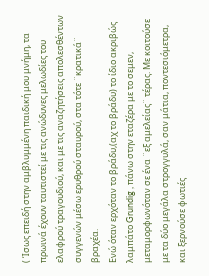( Ίσως επειδή στην αμβλυμμένη παιδική μου μνήμη, τα πρωινά έχουν ταυτιστεί με τις ανώδυνες μελωδίες του ελαφρού τραγουδιού, και με τις αναζητήσεις απολεσθέντων συγγενών μέσω ερυθρού σταυρού, στα τότε ¨κρατικά¨ βραχέα.
Ενώ όταν ερχόταν το βράδυ,(αχ το βράδυ) το ίδιο ακριβώς λαμπάτο Grundig , πάνω στην εταζέρα με το σεμεν, μεταμορφωνόταν σε ένα ¨εξ αμελείας¨ τέρας. Με κοιτούσε με τα δύο μεγάλα στρογγυλά, σαν μάτια, ποντεσιόμετρα, και ξερνούσε φωτιές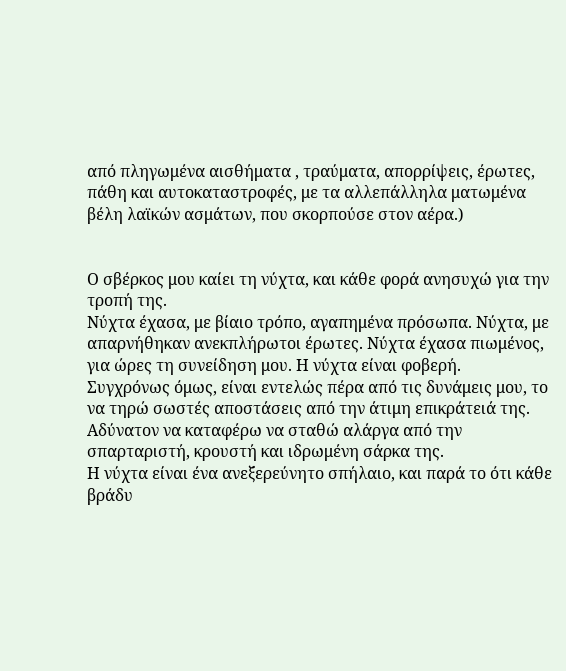από πληγωμένα αισθήματα , τραύματα, απορρίψεις, έρωτες, πάθη και αυτοκαταστροφές, με τα αλλεπάλληλα ματωμένα βέλη λαϊκών ασμάτων, που σκορπούσε στον αέρα.)


Ο σβέρκος μου καίει τη νύχτα, και κάθε φορά ανησυχώ για την τροπή της.
Νύχτα έχασα, με βίαιο τρόπο, αγαπημένα πρόσωπα. Νύχτα, με απαρνήθηκαν ανεκπλήρωτοι έρωτες. Νύχτα έχασα πιωμένος, για ώρες τη συνείδηση μου. Η νύχτα είναι φοβερή.
Συγχρόνως όμως, είναι εντελώς πέρα από τις δυνάμεις μου, το να τηρώ σωστές αποστάσεις από την άτιμη επικράτειά της. Αδύνατον να καταφέρω να σταθώ αλάργα από την σπαρταριστή, κρουστή και ιδρωμένη σάρκα της.
Η νύχτα είναι ένα ανεξερεύνητο σπήλαιο, και παρά το ότι κάθε βράδυ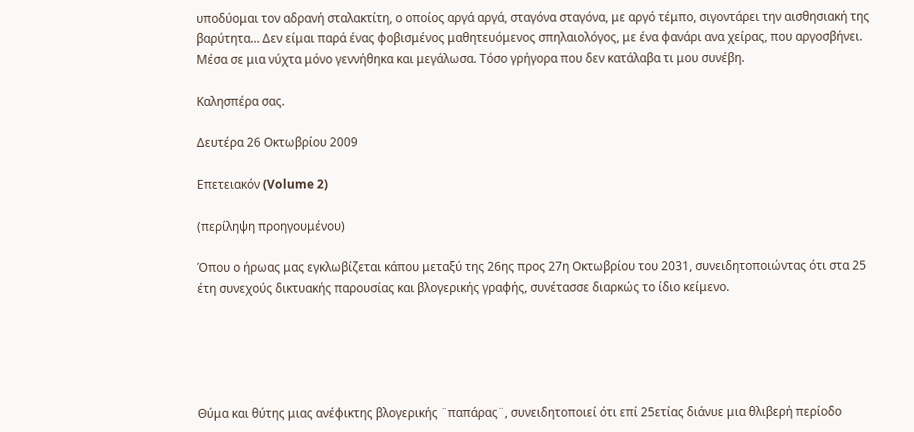υποδύομαι τον αδρανή σταλακτίτη, ο οποίος αργά αργά, σταγόνα σταγόνα, με αργό τέμπο, σιγοντάρει την αισθησιακή της βαρύτητα… Δεν είμαι παρά ένας φοβισμένος μαθητευόμενος σπηλαιολόγος, με ένα φανάρι ανα χείρας, που αργοσβήνει. Μέσα σε μια νύχτα μόνο γεννήθηκα και μεγάλωσα. Τόσο γρήγορα που δεν κατάλαβα τι μου συνέβη.

Καλησπέρα σας.

Δευτέρα 26 Οκτωβρίου 2009

Επετειακόν (Volume 2)

(περίληψη προηγουμένου)

Όπου ο ήρωας μας εγκλωβίζεται κάπου μεταξύ της 26ης προς 27η Οκτωβρίου του 2031, συνειδητοποιώντας ότι στα 25 έτη συνεχούς δικτυακής παρουσίας και βλογερικής γραφής, συνέτασσε διαρκώς το ίδιο κείμενο.





Θύμα και θύτης μιας ανέφικτης βλογερικής ¨παπάρας¨, συνειδητοποιεί ότι επί 25ετίας διάνυε μια θλιβερή περίοδο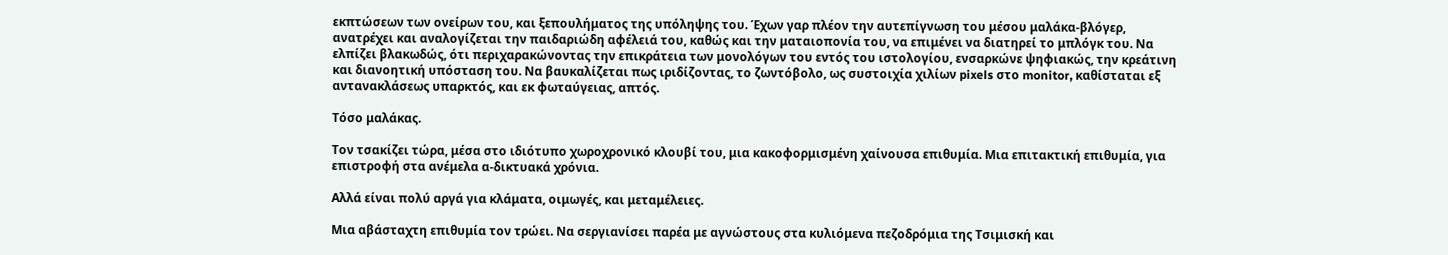εκπτώσεων των ονείρων του, και ξεπουλήματος της υπόληψης του. Έχων γαρ πλέον την αυτεπίγνωση του μέσου μαλάκα-βλόγερ, ανατρέχει και αναλογίζεται την παιδαριώδη αφέλειά του, καθώς και την ματαιοπονία του, να επιμένει να διατηρεί το μπλόγκ του. Να ελπίζει βλακωδώς, ότι περιχαρακώνοντας την επικράτεια των μονολόγων του εντός του ιστολογίου, ενσαρκώνε ψηφιακώς, την κρεάτινη και διανοητική υπόσταση του. Να βαυκαλίζεται πως ιριδίζοντας, το ζωντόβολο, ως συστοιχία χιλίων pixels στο monitor, καθίσταται εξ αντανακλάσεως υπαρκτός, και εκ φωταύγειας, απτός.

Τόσο μαλάκας.

Τον τσακίζει τώρα, μέσα στο ιδιότυπο χωροχρονικό κλουβί του, μια κακοφορμισμένη χαίνουσα επιθυμία. Μια επιτακτική επιθυμία, για επιστροφή στα ανέμελα α-δικτυακά χρόνια.

Αλλά είναι πολύ αργά για κλάματα, οιμωγές, και μεταμέλειες.

Μια αβάσταχτη επιθυμία τον τρώει. Να σεργιανίσει παρέα με αγνώστους στα κυλιόμενα πεζοδρόμια της Τσιμισκή και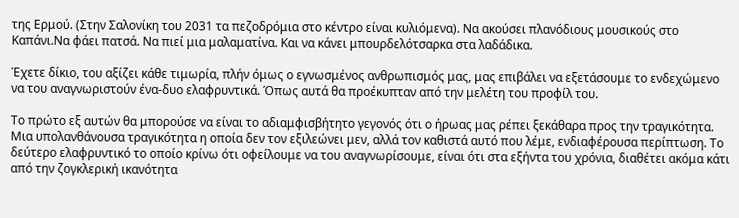της Ερμού. (Στην Σαλονίκη του 2031 τα πεζοδρόμια στο κέντρο είναι κυλιόμενα). Να ακούσει πλανόδιους μουσικούς στο Καπάνι.Να φάει πατσά. Να πιεί μια μαλαματίνα. Και να κάνει μπουρδελότσαρκα στα λαδάδικα.

Έχετε δίκιο, του αξίζει κάθε τιμωρία, πλήν όμως ο εγνωσμένος ανθρωπισμός μας, μας επιβάλει να εξετάσουμε το ενδεχώμενο να του αναγνωριστούν ένα-δυο ελαφρυντικά. Όπως αυτά θα προέκυπταν από την μελέτη του προφίλ του.

Το πρώτο εξ αυτών θα μπορούσε να είναι το αδιαμφισβήτητο γεγονός ότι ο ήρωας μας ρέπει ξεκάθαρα προς την τραγικότητα. Μια υπολανθάνουσα τραγικότητα η οποία δεν τον εξιλεώνει μεν, αλλά τον καθιστά αυτό που λέμε, ενδιαφέρουσα περίπτωση. Το δεύτερο ελαφρυντικό το οποίο κρίνω ότι οφείλουμε να του αναγνωρίσουμε, είναι ότι στα εξήντα του χρόνια, διαθέτει ακόμα κάτι από την ζογκλερική ικανότητα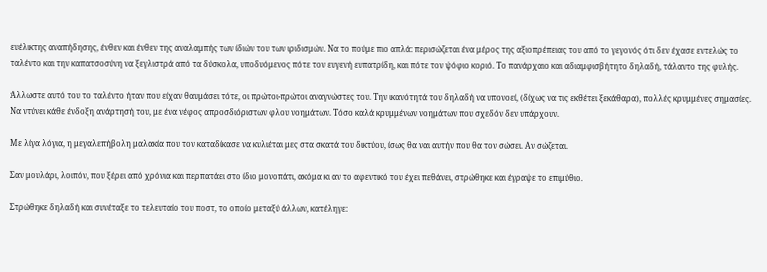ευέλικτης αναπήδησης, ένθεν και ένθεν της αναλαμπής των ίδιών του των ιριδισμών. Να το πούμε πιο απλά: περισώζεται ένα μέρος της αξιοπρέπειας του από το γεγονός ότι δεν έχασε εντελώς το ταλέντο και την καπατσοσύνη να ξεγλιστρά από τα δύσκολα, υποδυόμενος πότε τον ευγενή ευπατρίδη, και πότε τον ψόφιο κοριό. Το πανάρχαιο και αδιαμφισβήτητο δηλαδή, τάλαντο της φυλής.

Άλλωστε αυτό του το ταλέντο ήταν που είχαν θαυμάσει τότε, οι πρώτοι-πρώτοι αναγνώστες του. Την ικανότητά του δηλαδή να υπονοεί, (δίχως να τις εκθέτει ξεκάθαρα), πολλές κρυμμένες σημασίες. Να ντύνει κάθε ένδοξη ανάρτησή του, με ένα νέφος απροσδιόριστων φλου νοημάτων. Τόσο καλά κρυμμένων νοημάτων που σχεδόν δεν υπάρχουν.

Με λίγα λόγια, η μεγαλεπήβολη μαλακία που τον καταδίκασε να κυλιέται μες στα σκατά του δικτύου, ίσως θα ναι αυτήν που θα τον σώσει. Αν σώζεται.

Σαν μουλάρι, λοιπόν, που ξέρει από χρόνια και περπατάει στο ίδιο μονοπάτι, ακόμα κι αν το αφεντικό του έχει πεθάνει, στρώθηκε και έγραψε το επιμύθιο.

Στρώθηκε δηλαδή και συνέταξε το τελευταίο του ποστ, το οποίο μεταξύ άλλων, κατέληγε: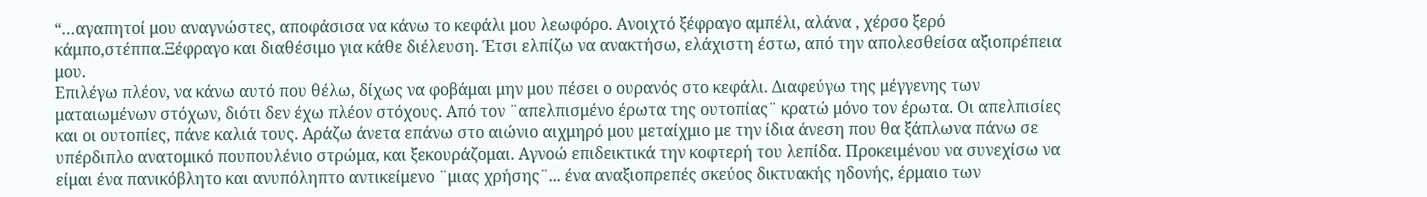“…αγαπητοί μου αναγνώστες, αποφάσισα να κάνω το κεφάλι μου λεωφόρο. Ανοιχτό ξέφραγο αμπέλι, αλάνα , χέρσο ξερό κάμπο,στέππα.Ξέφραγο και διαθέσιμο για κάθε διέλευση. Έτσι ελπίζω να ανακτήσω, ελάχιστη έστω, από την απολεσθείσα αξιοπρέπεια μου.
Επιλέγω πλέον, να κάνω αυτό που θέλω, δίχως να φοβάμαι μην μου πέσει ο ουρανός στο κεφάλι. Διαφεύγω της μέγγενης των ματαιωμένων στόχων, διότι δεν έχω πλέον στόχους. Από τον ¨απελπισμένο έρωτα της ουτοπίας¨ κρατώ μόνο τον έρωτα. Οι απελπισίες και οι ουτοπίες, πάνε καλιά τους. Αράζω άνετα επάνω στο αιώνιο αιχμηρό μου μεταίχμιο με την ίδια άνεση που θα ξάπλωνα πάνω σε υπέρδιπλο ανατομικό πουπουλένιο στρώμα, και ξεκουράζομαι. Αγνοώ επιδεικτικά την κοφτερή του λεπίδα. Προκειμένου να συνεχίσω να είμαι ένα πανικόβλητο και ανυπόληπτο αντικείμενο ¨μιας χρήσης¨... ένα αναξιοπρεπές σκεύος δικτυακής ηδονής, έρμαιο των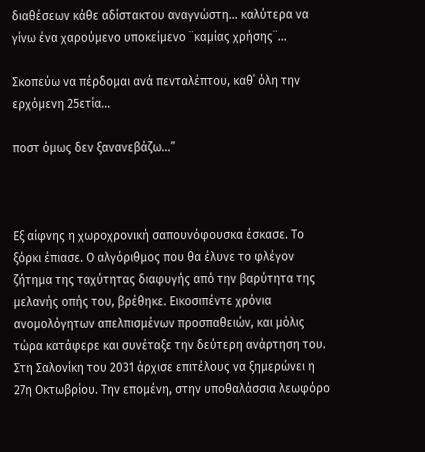διαθέσεων κάθε αδίστακτου αναγνώστη... καλύτερα να γίνω ένα χαρούμενο υποκείμενο ¨καμίας χρήσης¨…

Σκοπεύω να πέρδομαι ανά πενταλέπτου, καθ΄ όλη την ερχόμενη 25ετία…

ποστ όμως δεν ξανανεβάζω…”



Εξ αίφνης η χωροχρονική σαπουνόφουσκα έσκασε. Το ξόρκι έπιασε. Ο αλγόριθμος που θα έλυνε το φλέγον ζήτημα της ταχύτητας διαφυγής από την βαρύτητα της μελανής οπής του, βρέθηκε. Εικοσιπέντε χρόνια ανομολόγητων απελπισμένων προσπαθειών, και μόλις τώρα κατάφερε και συνέταξε την δεύτερη ανάρτηση του. Στη Σαλονίκη του 2031 άρχισε επιτέλους να ξημερώνει η 27η Οκτωβρίου. Την επομένη, στην υποθαλάσσια λεωφόρο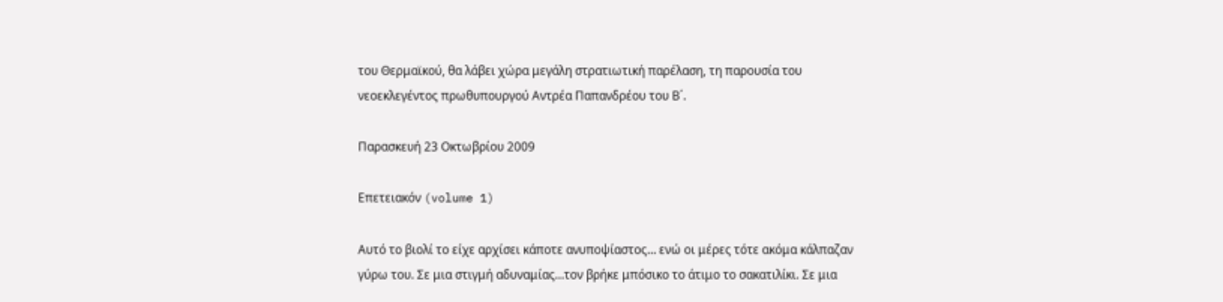του Θερμαϊκού, θα λάβει χώρα μεγάλη στρατιωτική παρέλαση, τη παρουσία του νεοεκλεγέντος πρωθυπουργού Αντρέα Παπανδρέου του Β΄.

Παρασκευή 23 Οκτωβρίου 2009

Επετειακόν (volume 1)

Αυτό το βιολί το είχε αρχίσει κάποτε ανυποψίαστος… ενώ οι μέρες τότε ακόμα κάλπαζαν γύρω του. Σε μια στιγμή αδυναμίας…τον βρήκε μπόσικο το άτιμο το σακατιλίκι. Σε μια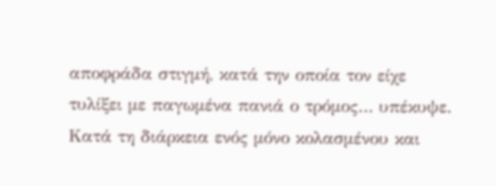αποφράδα στιγμή, κατά την οποία τον είχε τυλίξει με παγωμένα πανιά ο τρόμος… υπέκυψε. Κατά τη διάρκεια ενός μόνο κολασμένου και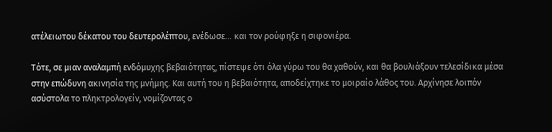ατέλειωτου δέκατου του δευτερολέπτου, ενέδωσε… και τον ρούφηξε η σιφονιέρα.

Τότε, σε μιαν αναλαμπή ενδόμυχης βεβαιότητας, πίστεψε ότι όλα γύρω του θα χαθούν, και θα βουλιάξουν τελεσίδικα μέσα στην επώδυνη ακινησία της μνήμης. Και αυτή του η βεβαιότητα, αποδείχτηκε το μοιραίο λάθος του. Αρχίνησε λοιπόν ασύστολα το πληκτρολογείν, νομίζοντας ο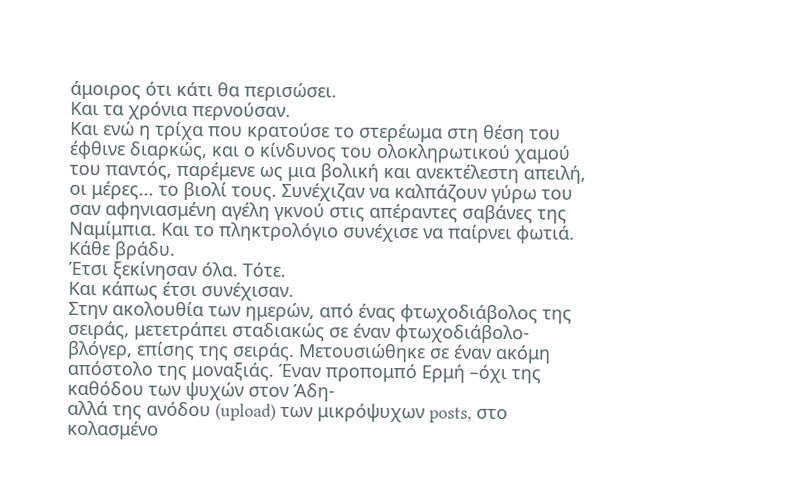άμοιρος ότι κάτι θα περισώσει.
Και τα χρόνια περνούσαν.
Και ενώ η τρίχα που κρατούσε το στερέωμα στη θέση του έφθινε διαρκώς, και ο κίνδυνος του ολοκληρωτικού χαμού του παντός, παρέμενε ως μια βολική και ανεκτέλεστη απειλή, οι μέρες... το βιολί τους. Συνέχιζαν να καλπάζουν γύρω του σαν αφηνιασμένη αγέλη γκνού στις απέραντες σαβάνες της Ναμίμπια. Και το πληκτρολόγιο συνέχισε να παίρνει φωτιά. Κάθε βράδυ.
Έτσι ξεκίνησαν όλα. Τότε.
Και κάπως έτσι συνέχισαν.
Στην ακολουθία των ημερών, από ένας φτωχοδιάβολος της σειράς, μετετράπει σταδιακώς σε έναν φτωχοδιάβολο-βλόγερ, επίσης της σειράς. Μετουσιώθηκε σε έναν ακόμη απόστολο της μοναξιάς. Έναν προπομπό Ερμή –όχι της καθόδου των ψυχών στον Άδη-
αλλά της ανόδου (upload) των μικρόψυχων posts, στο κολασμένο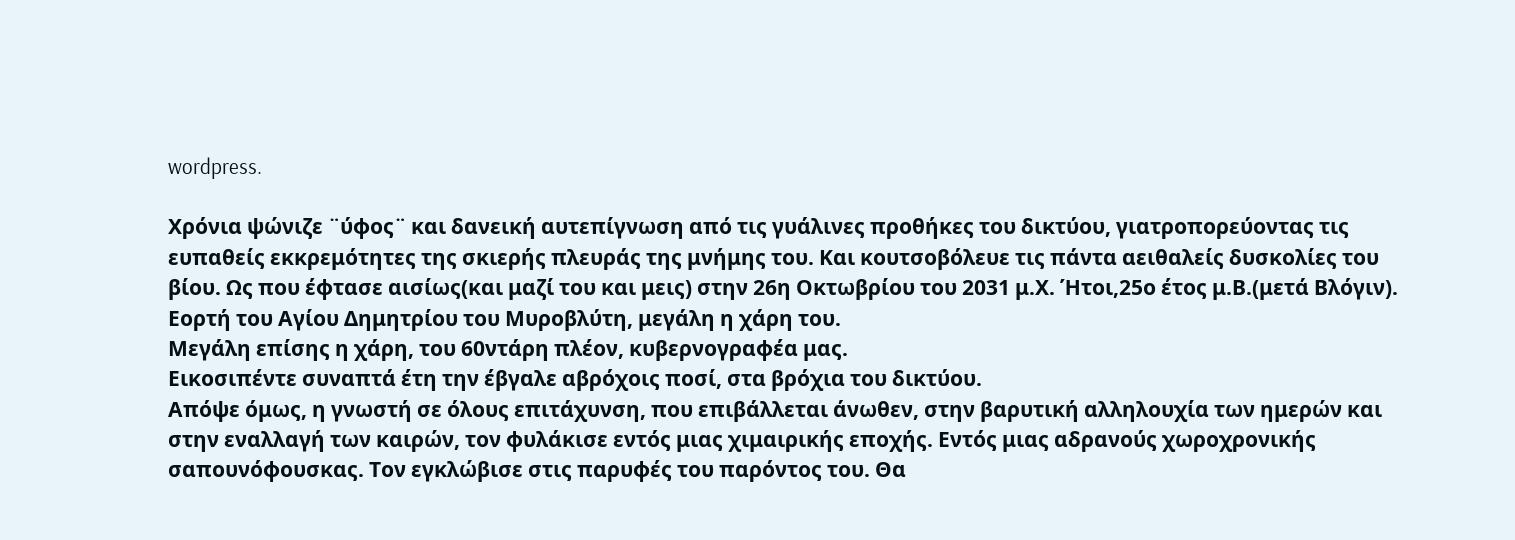wordpress.

Χρόνια ψώνιζε ¨ύφος¨ και δανεική αυτεπίγνωση από τις γυάλινες προθήκες του δικτύου, γιατροπορεύοντας τις ευπαθείς εκκρεμότητες της σκιερής πλευράς της μνήμης του. Και κουτσοβόλευε τις πάντα αειθαλείς δυσκολίες του βίου. Ως που έφτασε αισίως(και μαζί του και μεις) στην 26η Οκτωβρίου του 2031 μ.Χ. Ήτοι,25ο έτος μ.Β.(μετά Βλόγιν). Εορτή του Αγίου Δημητρίου του Μυροβλύτη, μεγάλη η χάρη του.
Μεγάλη επίσης η χάρη, του 60ντάρη πλέον, κυβερνογραφέα μας.
Εικοσιπέντε συναπτά έτη την έβγαλε αβρόχοις ποσί, στα βρόχια του δικτύου.
Απόψε όμως, η γνωστή σε όλους επιτάχυνση, που επιβάλλεται άνωθεν, στην βαρυτική αλληλουχία των ημερών και στην εναλλαγή των καιρών, τον φυλάκισε εντός μιας χιμαιρικής εποχής. Εντός μιας αδρανούς χωροχρονικής σαπουνόφουσκας. Τον εγκλώβισε στις παρυφές του παρόντος του. Θα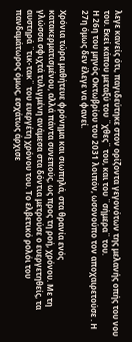λεγε κανείς ότι, παγιδεύτηκε στον ορίζοντα γεγονότων της μελανής οπής του νου του. Εκεί κάπου μεταξύ του ¨χθες¨ του, και του ¨σήμερα¨ του.
Η 26η του μηνός Οκτωβρίου του 2031 λοιπόν, ωσονούπο τον αποχαιρετούσε . Η 27η όμως δεν έλεγε να φανεί.

Χρόνια τώρα μαθήτευε φρόνημα και σιωπηλά, στα θρανία ενός κατακερματισμένου, αλλά πάντα συνεπούς, ως προς τη ροή, χρόνου. Με τη γλώσσα σφιχτά τυλιγμένη ανάμεσα στα δόντια μετρούσε ο ευεργετηθείς, τα αυστηρά ¨τικ-τακ¨ του ευεργέτη χρόνου του. Το ελβετικό ρολόι του πανδαμάτωρος όμως, εσχάτως άρχισε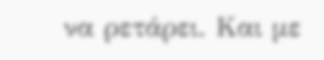να ρετάρει. Και με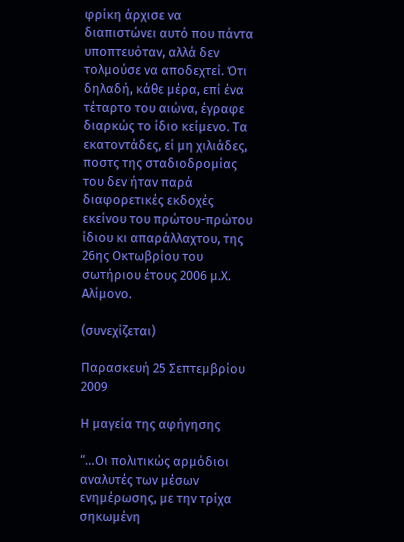φρίκη άρχισε να διαπιστώνει αυτό που πάντα υποπτευόταν, αλλά δεν τολμούσε να αποδεχτεί. Ότι δηλαδή, κάθε μέρα, επί ένα τέταρτο του αιώνα, έγραφε διαρκώς το ίδιο κείμενο. Τα εκατοντάδες, εί μη χιλιάδες, ποστς της σταδιοδρομίας του δεν ήταν παρά διαφορετικές εκδοχές εκείνου του πρώτου-πρώτου ίδιου κι απαράλλαχτου, της 26ης Οκτωβρίου του σωτήριου έτους 2006 μ.Χ. Αλίμονο.

(συνεχίζεται)

Παρασκευή 25 Σεπτεμβρίου 2009

Η μαγεία της αφήγησης

“…Οι πολιτικώς αρμόδιοι αναλυτές των μέσων ενημέρωσης, με την τρίχα σηκωμένη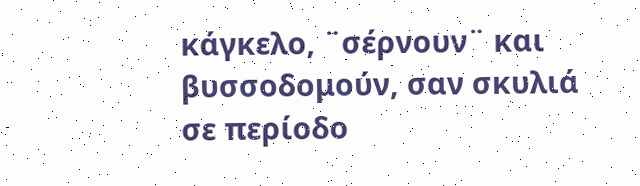κάγκελο, ¨σέρνουν¨ και βυσσοδομούν, σαν σκυλιά σε περίοδο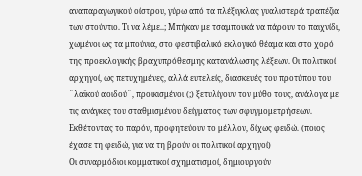αναπαραγωγικού οίστρου, γύρω από τα πλέξιγκλας γυαλιστερά τραπέζια των στούντιο. Τι να λέμε..; Μπήκαν με τσαμπουκά να πάρουν το παιχνίδι, χωμένοι ως τα μπούνια, στο φεστιβαλικό εκλογικό θέαμα και στο χορό της προεκλογικής βραχυπρόθεσμης κατανάλωσης λέξεων. Οι πολιτικοί αρχηγοί, ως πετυχημένες, αλλά ευτελείς, διασκευές του προτύπου του ¨λαϊκού αοιδού¨, προικισμένοι (;) ξετυλίγουν τον μύθο τους, ανάλογα με τις ανάγκες του σταθμισμένου δείγματος των σφυγμομετρήσεων. Εκθέτοντας το παρόν, προφητεύουν το μέλλον, δίχως φειδώ. (ποιος έχασε τη φειδώ, για να τη βρούν οι πολιτικοί αρχηγοί)
Οι συναρμόδιοι κομματικοί σχηματισμοί, δημιουργούν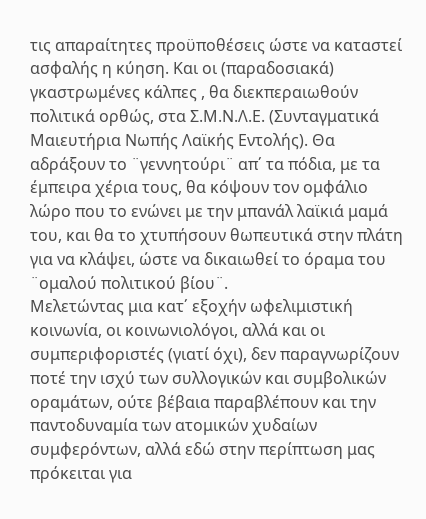τις απαραίτητες προϋποθέσεις ώστε να καταστεί ασφαλής η κύηση. Και οι (παραδοσιακά) γκαστρωμένες κάλπες , θα διεκπεραιωθούν πολιτικά ορθώς, στα Σ.Μ.Ν.Λ.Ε. (Συνταγματικά Μαιευτήρια Νωπής Λαϊκής Εντολής). Θα αδράξουν το ¨γεννητούρι¨ απ΄ τα πόδια, με τα έμπειρα χέρια τους, θα κόψουν τον ομφάλιο λώρο που το ενώνει με την μπανάλ λαϊκιά μαμά του, και θα το χτυπήσουν θωπευτικά στην πλάτη για να κλάψει, ώστε να δικαιωθεί το όραμα του ¨ομαλού πολιτικού βίου¨.
Μελετώντας μια κατ΄ εξοχήν ωφελιμιστική κοινωνία, οι κοινωνιολόγοι, αλλά και οι συμπεριφοριστές (γιατί όχι), δεν παραγνωρίζουν ποτέ την ισχύ των συλλογικών και συμβολικών οραμάτων, ούτε βέβαια παραβλέπουν και την παντοδυναμία των ατομικών χυδαίων συμφερόντων, αλλά εδώ στην περίπτωση μας πρόκειται για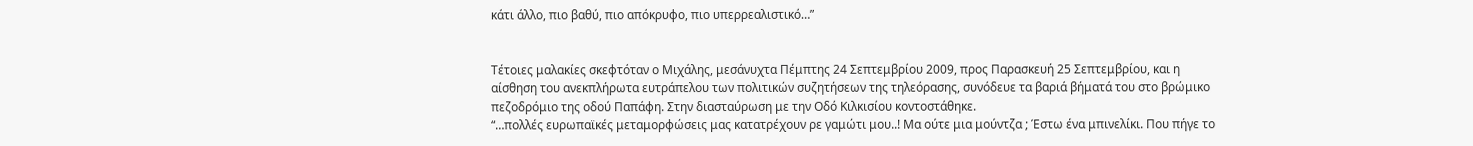κάτι άλλο, πιο βαθύ, πιο απόκρυφο, πιο υπερρεαλιστικό…”


Τέτοιες μαλακίες σκεφτόταν ο Μιχάλης, μεσάνυχτα Πέμπτης 24 Σεπτεμβρίου 2009, προς Παρασκευή 25 Σεπτεμβρίου, και η αίσθηση του ανεκπλήρωτα ευτράπελου των πολιτικών συζητήσεων της τηλεόρασης, συνόδευε τα βαριά βήματά του στο βρώμικο πεζοδρόμιο της οδού Παπάφη. Στην διασταύρωση με την Οδό Κιλκισίου κοντοστάθηκε.
“…πολλές ευρωπαϊκές μεταμορφώσεις μας κατατρέχουν ρε γαμώτι μου..! Μα ούτε μια μούντζα ; Έστω ένα μπινελίκι. Που πήγε το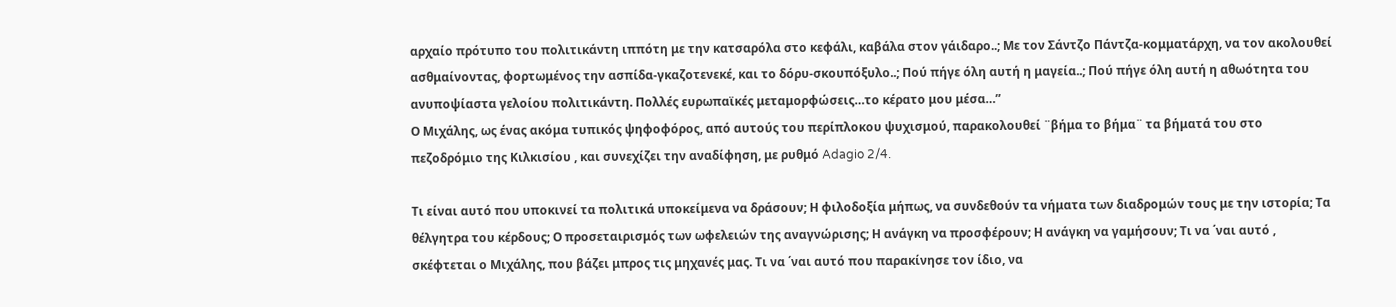αρχαίο πρότυπο του πολιτικάντη ιππότη με την κατσαρόλα στο κεφάλι, καβάλα στον γάιδαρο..; Με τον Σάντζο Πάντζα-κομματάρχη, να τον ακολουθεί ασθμαίνοντας, φορτωμένος την ασπίδα-γκαζοτενεκέ, και το δόρυ-σκουπόξυλο..; Πού πήγε όλη αυτή η μαγεία..; Πού πήγε όλη αυτή η αθωότητα του ανυποψίαστα γελοίου πολιτικάντη. Πολλές ευρωπαϊκές μεταμορφώσεις…το κέρατο μου μέσα…”
Ο Μιχάλης, ως ένας ακόμα τυπικός ψηφοφόρος, από αυτούς του περίπλοκου ψυχισμού, παρακολουθεί ¨βήμα το βήμα¨ τα βήματά του στο πεζοδρόμιο της Κιλκισίου , και συνεχίζει την αναδίφηση, με ρυθμό Adagio 2/4.

Τι είναι αυτό που υποκινεί τα πολιτικά υποκείμενα να δράσουν; Η φιλοδοξία μήπως, να συνδεθούν τα νήματα των διαδρομών τους με την ιστορία; Τα θέλγητρα του κέρδους; Ο προσεταιρισμός των ωφελειών της αναγνώρισης; Η ανάγκη να προσφέρουν; Η ανάγκη να γαμήσουν; Τι να ΄ναι αυτό , σκέφτεται ο Μιχάλης, που βάζει μπρος τις μηχανές μας. Τι να ΄ναι αυτό που παρακίνησε τον ίδιο, να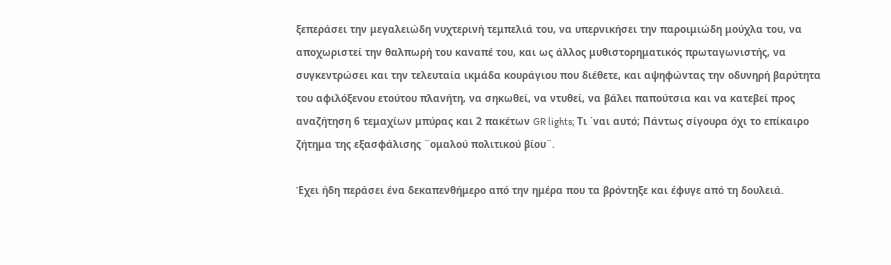ξεπεράσει την μεγαλειώδη νυχτερινή τεμπελιά του, να υπερνικήσει την παροιμιώδη μούχλα του, να αποχωριστεί την θαλπωρή του καναπέ του, και ως άλλος μυθιστορηματικός πρωταγωνιστής, να συγκεντρώσει και την τελευταία ικμάδα κουράγιου που διέθετε, και αψηφώντας την οδυνηρή βαρύτητα του αφιλόξενου ετούτου πλανήτη, να σηκωθεί, να ντυθεί, να βάλει παπούτσια και να κατεβεί προς αναζήτηση 6 τεμαχίων μπύρας και 2 πακέτων GR lights; Τι ΄ναι αυτό; Πάντως σίγουρα όχι το επίκαιρο ζήτημα της εξασφάλισης ¨ομαλού πολιτικού βίου¨.

Έχει ήδη περάσει ένα δεκαπενθήμερο από την ημέρα που τα βρόντηξε και έφυγε από τη δουλειά.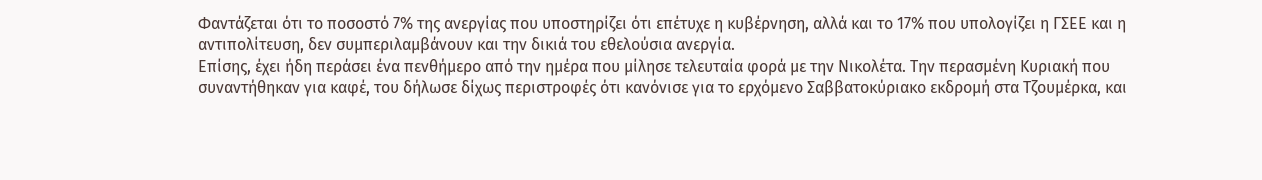Φαντάζεται ότι το ποσοστό 7% της ανεργίας που υποστηρίζει ότι επέτυχε η κυβέρνηση, αλλά και το 17% που υπολογίζει η ΓΣΕΕ και η αντιπολίτευση, δεν συμπεριλαμβάνουν και την δικιά του εθελούσια ανεργία.
Επίσης, έχει ήδη περάσει ένα πενθήμερο από την ημέρα που μίλησε τελευταία φορά με την Νικολέτα. Την περασμένη Κυριακή που συναντήθηκαν για καφέ, του δήλωσε δίχως περιστροφές ότι κανόνισε για το ερχόμενο Σαββατοκύριακο εκδρομή στα Τζουμέρκα, και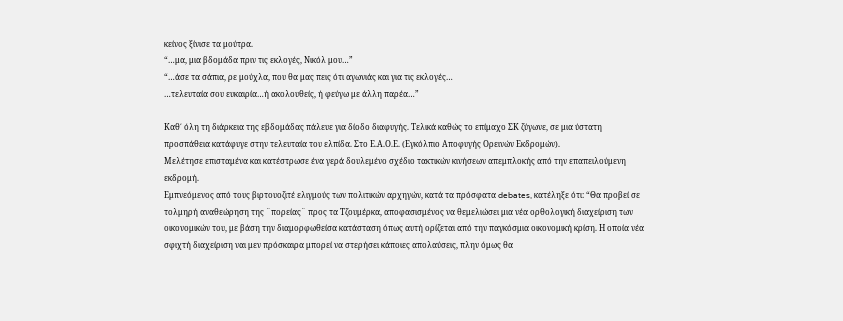κείνος ξίνισε τα μούτρα.
“…μα, μια βδομάδα πριν τις εκλογές, Νικόλ μου…”
“…άσε τα σάπια, ρε μούχλα, που θα μας πεις ότι αγωνιάς και για τις εκλογές…
…τελευταία σου ευκαιρία…ή ακολουθείς, ή φεύγω με άλλη παρέα…”

Καθ΄ όλη τη διάρκεια της εβδομάδας πάλευε για δίοδο διαφυγής. Τελικά καθώς το επίμαχο ΣΚ ζύγωνε, σε μια ύστατη προσπάθεια κατάφυγε στην τελευταία του ελπίδα. Στο Ε.Α.Ο.Ε. (Εγκόλπιο Αποφυγής Ορεινών Εκδρομών).
Μελέτησε επισταμένα και κατέστρωσε ένα γερά δουλεμένο σχέδιο τακτικών κινήσεων απεμπλοκής από την επαπειλούμενη εκδρομή.
Εμπνεόμενος από τους βιρτουοζιτέ ελιγμούς των πολιτικών αρχηγών, κατά τα πρόσφατα debates, κατέληξε ότι: “Θα προβεί σε τολμηρή αναθεώρηση της ¨πορείας¨ προς τα Τζουμέρκα, αποφασισμένος να θεμελιώσει μια νέα ορθολογική διαχείριση των οικονομικών του, με βάση την διαμορφωθείσα κατάσταση όπως αυτή ορίζεται από την παγκόσμια οικονομική κρίση. Η οποία νέα σφιχτή διαχείριση ναι μεν πρόσκαιρα μπορεί να στερήσει κάποιες απολαύσεις, πλην όμως θα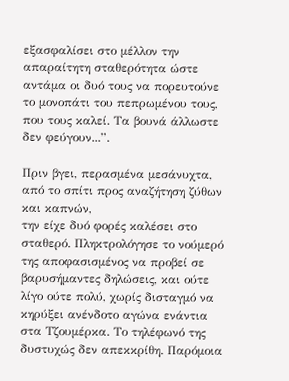εξασφαλίσει στο μέλλον την απαραίτητη σταθερότητα ώστε αντάμα οι δυό τους να πορευτούνε το μονοπάτι του πεπρωμένου τους, που τους καλεί. Τα βουνά άλλωστε δεν φεύγουν...”.

Πριν βγει, περασμένα μεσάνυχτα, από το σπίτι προς αναζήτηση ζύθων και καπνών,
την είχε δυό φορές καλέσει στο σταθερό. Πληκτρολόγησε το νούμερό της αποφασισμένος να προβεί σε βαρυσήμαντες δηλώσεις, και ούτε λίγο ούτε πολύ, χωρίς δισταγμό να κηρύξει ανένδοτο αγώνα ενάντια στα Τζουμέρκα. Το τηλέφωνό της δυστυχώς δεν απεκκρίθη. Παρόμοια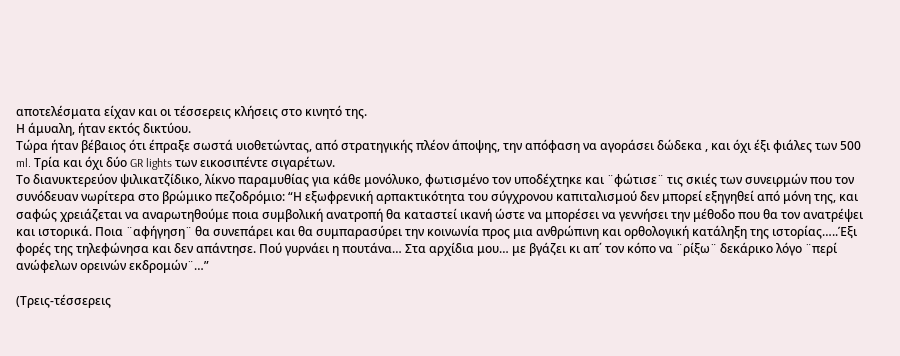αποτελέσματα είχαν και οι τέσσερεις κλήσεις στο κινητό της.
Η άμυαλη, ήταν εκτός δικτύου.
Τώρα ήταν βέβαιος ότι έπραξε σωστά υιοθετώντας, από στρατηγικής πλέον άποψης, την απόφαση να αγοράσει δώδεκα , και όχι έξι φιάλες των 500 ml. Τρία και όχι δύο GR lights των εικοσιπέντε σιγαρέτων.
Το διανυκτερεύον ψιλικατζίδικο, λίκνο παραμυθίας για κάθε μονόλυκο, φωτισμένο τον υποδέχτηκε και ¨φώτισε¨ τις σκιές των συνειρμών που τον συνόδευαν νωρίτερα στο βρώμικο πεζοδρόμιο: “Η εξωφρενική αρπακτικότητα του σύγχρονου καπιταλισμού δεν μπορεί εξηγηθεί από μόνη της, και σαφώς χρειάζεται να αναρωτηθούμε ποια συμβολική ανατροπή θα καταστεί ικανή ώστε να μπορέσει να γεννήσει την μέθοδο που θα τον ανατρέψει και ιστορικά. Ποια ¨αφήγηση¨ θα συνεπάρει και θα συμπαρασύρει την κοινωνία προς μια ανθρώπινη και ορθολογική κατάληξη της ιστορίας…..Έξι φορές της τηλεφώνησα και δεν απάντησε. Πού γυρνάει η πουτάνα… Στα αρχίδια μου… με βγάζει κι απ΄ τον κόπο να ¨ρίξω¨ δεκάρικο λόγο ¨περί ανώφελων ορεινών εκδρομών¨…”

(Τρεις-τέσσερεις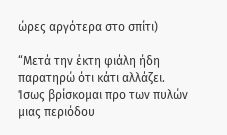ώρες αργότερα στο σπίτι)

“Μετά την έκτη φιάλη ήδη παρατηρώ ότι κάτι αλλάζει. Ίσως βρίσκομαι προ των πυλών μιας περιόδου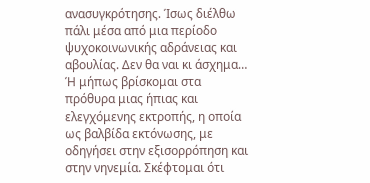ανασυγκρότησης. Ίσως διέλθω πάλι μέσα από μια περίοδο ψυχοκοινωνικής αδράνειας και αβουλίας. Δεν θα ναι κι άσχημα…
Ή μήπως βρίσκομαι στα πρόθυρα μιας ήπιας και ελεγχόμενης εκτροπής, η οποία ως βαλβίδα εκτόνωσης, με οδηγήσει στην εξισορρόπηση και στην νηνεμία. Σκέφτομαι ότι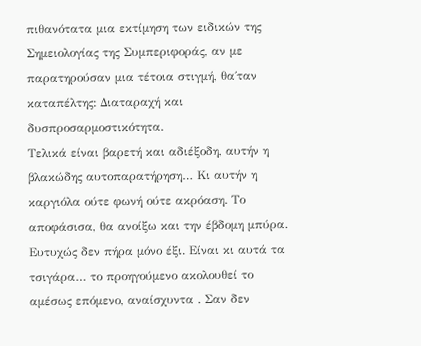πιθανότατα μια εκτίμηση των ειδικών της Σημειολογίας της Συμπεριφοράς, αν με παρατηρούσαν μια τέτοια στιγμή, θα΄ταν καταπέλτης: Διαταραχή και δυσπροσαρμοστικότητα.
Τελικά είναι βαρετή και αδιέξοδη, αυτήν η βλακώδης αυτοπαρατήρηση… Κι αυτήν η καργιόλα ούτε φωνή ούτε ακρόαση. Το αποφάσισα, θα ανοίξω και την έβδομη μπύρα. Ευτυχώς δεν πήρα μόνο έξι. Είναι κι αυτά τα τσιγάρα… το προηγούμενο ακολουθεί το αμέσως επόμενο, αναίσχυντα . Σαν δεν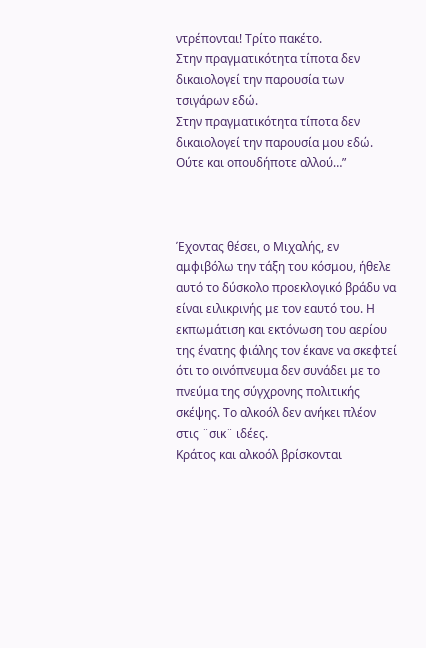ντρέπονται! Τρίτο πακέτο.
Στην πραγματικότητα τίποτα δεν δικαιολογεί την παρουσία των τσιγάρων εδώ.
Στην πραγματικότητα τίποτα δεν δικαιολογεί την παρουσία μου εδώ.
Ούτε και οπουδήποτε αλλού…”



Έχοντας θέσει, ο Μιχαλής, εν αμφιβόλω την τάξη του κόσμου, ήθελε αυτό το δύσκολο προεκλογικό βράδυ να είναι ειλικρινής με τον εαυτό του. Η εκπωμάτιση και εκτόνωση του αερίου της ένατης φιάλης τον έκανε να σκεφτεί ότι το οινόπνευμα δεν συνάδει με το πνεύμα της σύγχρονης πολιτικής σκέψης. Το αλκοόλ δεν ανήκει πλέον στις ¨σικ¨ ιδέες.
Κράτος και αλκοόλ βρίσκονται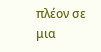πλέον σε μια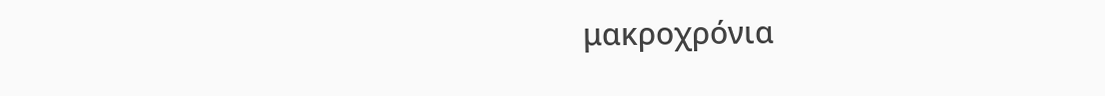μακροχρόνια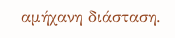αμήχανη διάσταση.